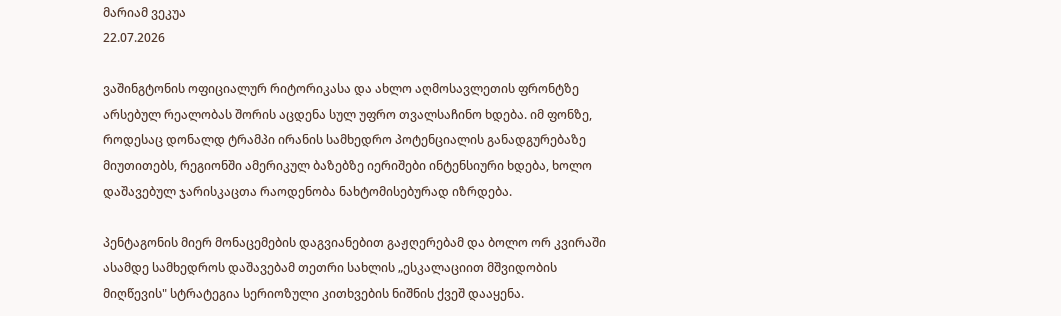მარიამ ვეკუა
22.07.2026

ვაშინგტონის ოფიციალურ რიტორიკასა და ახლო აღმოსავლეთის ფრონტზე არსებულ რეალობას შორის აცდენა სულ უფრო თვალსაჩინო ხდება. იმ ფონზე, როდესაც დონალდ ტრამპი ირანის სამხედრო პოტენციალის განადგურებაზე მიუთითებს, რეგიონში ამერიკულ ბაზებზე იერიშები ინტენსიური ხდება, ხოლო დაშავებულ ჯარისკაცთა რაოდენობა ნახტომისებურად იზრდება.

პენტაგონის მიერ მონაცემების დაგვიანებით გაჟღერებამ და ბოლო ორ კვირაში ასამდე სამხედროს დაშავებამ თეთრი სახლის „ესკალაციით მშვიდობის მიღწევის" სტრატეგია სერიოზული კითხვების ნიშნის ქვეშ დააყენა.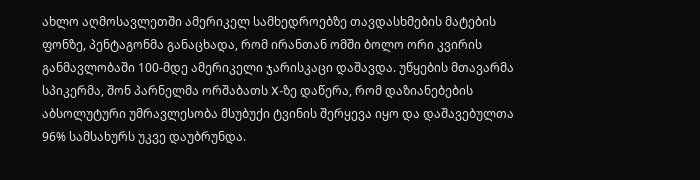ახლო აღმოსავლეთში ამერიკელ სამხედროებზე თავდასხმების მატების ფონზე, პენტაგონმა განაცხადა, რომ ირანთან ომში ბოლო ორი კვირის განმავლობაში 100-მდე ამერიკელი ჯარისკაცი დაშავდა. უწყების მთავარმა სპიკერმა, შონ პარნელმა ორშაბათს X-ზე დაწერა, რომ დაზიანებების აბსოლუტური უმრავლესობა მსუბუქი ტვინის შერყევა იყო და დაშავებულთა 96% სამსახურს უკვე დაუბრუნდა.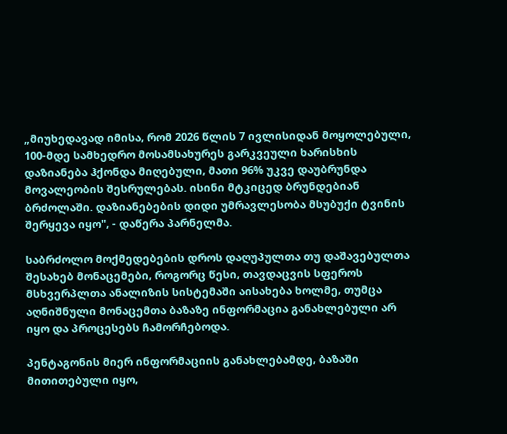„მიუხედავად იმისა, რომ 2026 წლის 7 ივლისიდან მოყოლებული, 100-მდე სამხედრო მოსამსახურეს გარკვეული ხარისხის დაზიანება ჰქონდა მიღებული, მათი 96% უკვე დაუბრუნდა მოვალეობის შესრულებას. ისინი მტკიცედ ბრუნდებიან ბრძოლაში. დაზიანებების დიდი უმრავლესობა მსუბუქი ტვინის შერყევა იყო", - დაწერა პარნელმა.

საბრძოლო მოქმედებების დროს დაღუპულთა თუ დაშავებულთა შესახებ მონაცემები, როგორც წესი, თავდაცვის სფეროს მსხვერპლთა ანალიზის სისტემაში აისახება ხოლმე, თუმცა აღნიშნული მონაცემთა ბაზაზე ინფორმაცია განახლებული არ იყო და პროცესებს ჩამორჩებოდა.

პენტაგონის მიერ ინფორმაციის განახლებამდე, ბაზაში მითითებული იყო,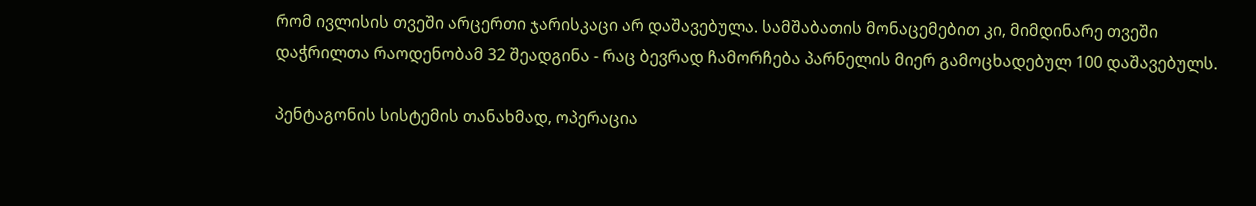რომ ივლისის თვეში არცერთი ჯარისკაცი არ დაშავებულა. სამშაბათის მონაცემებით კი, მიმდინარე თვეში დაჭრილთა რაოდენობამ 32 შეადგინა - რაც ბევრად ჩამორჩება პარნელის მიერ გამოცხადებულ 100 დაშავებულს.

პენტაგონის სისტემის თანახმად, ოპერაცია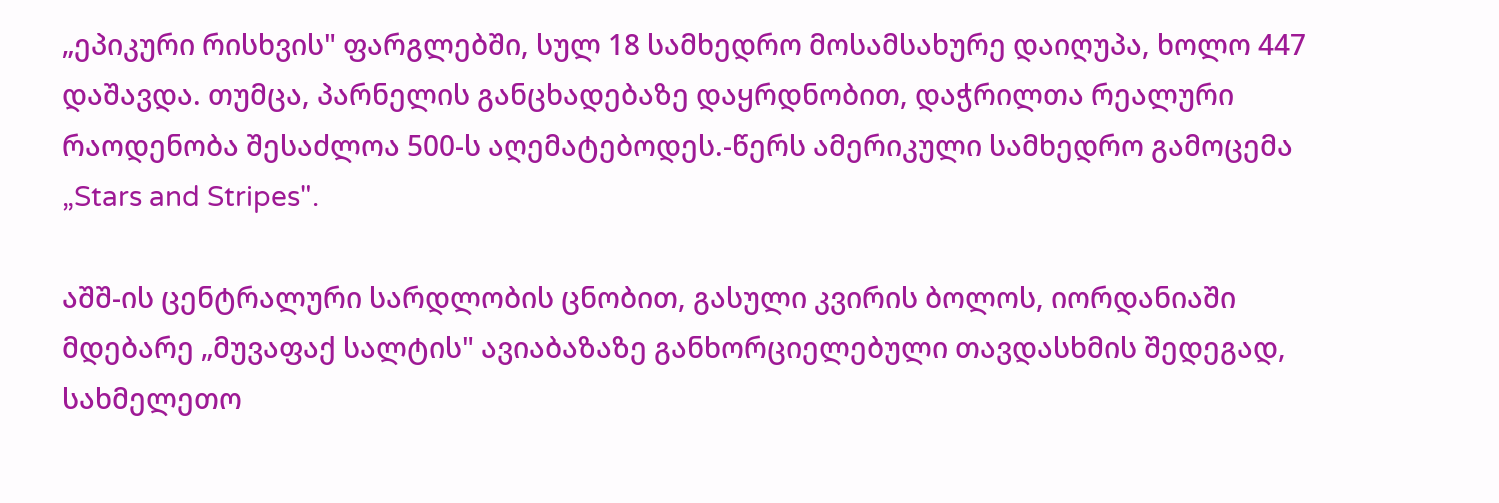„ეპიკური რისხვის" ფარგლებში, სულ 18 სამხედრო მოსამსახურე დაიღუპა, ხოლო 447 დაშავდა. თუმცა, პარნელის განცხადებაზე დაყრდნობით, დაჭრილთა რეალური რაოდენობა შესაძლოა 500-ს აღემატებოდეს.-წერს ამერიკული სამხედრო გამოცემა „Stars and Stripes".

აშშ-ის ცენტრალური სარდლობის ცნობით, გასული კვირის ბოლოს, იორდანიაში მდებარე „მუვაფაქ სალტის" ავიაბაზაზე განხორციელებული თავდასხმის შედეგად, სახმელეთო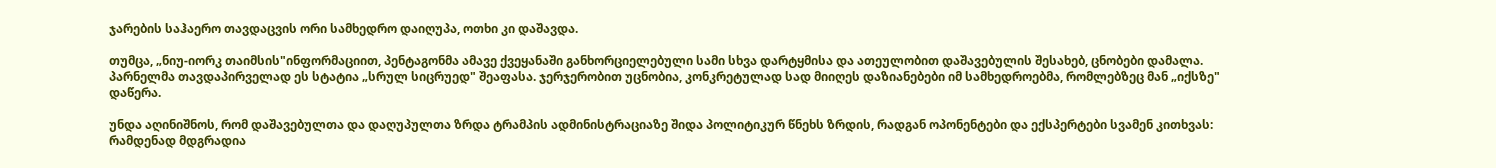ჯარების საჰაერო თავდაცვის ორი სამხედრო დაიღუპა, ოთხი კი დაშავდა.

თუმცა, „ნიუ-იორკ თაიმსის"ინფორმაციით, პენტაგონმა ამავე ქვეყანაში განხორციელებული სამი სხვა დარტყმისა და ათეულობით დაშავებულის შესახებ, ცნობები დამალა. პარნელმა თავდაპირველად ეს სტატია „სრულ სიცრუედ" შეაფასა. ჯერჯერობით უცნობია, კონკრეტულად სად მიიღეს დაზიანებები იმ სამხედროებმა, რომლებზეც მან „იქსზე" დაწერა.

უნდა აღინიშნოს, რომ დაშავებულთა და დაღუპულთა ზრდა ტრამპის ადმინისტრაციაზე შიდა პოლიტიკურ წნეხს ზრდის, რადგან ოპონენტები და ექსპერტები სვამენ კითხვას: რამდენად მდგრადია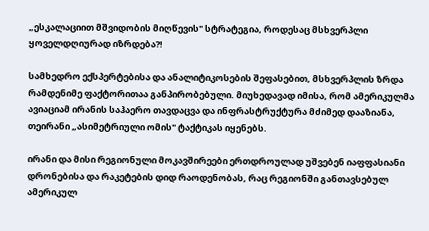„ესკალაციით მშვიდობის მიღწევის" სტრატეგია, როდესაც მსხვერპლი ყოველდღიურად იზრდება?!

სამხედრო ექსპერტებისა და ანალიტიკოსების შეფასებით, მსხვერპლის ზრდა რამდენიმე ფაქტორითაა განპირობებული. მიუხედავად იმისა, რომ ამერიკულმა ავიაციამ ირანის საჰაერო თავდაცვა და ინფრასტრუქტურა მძიმედ დააზიანა, თეირანი „ასიმეტრიული ომის" ტაქტიკას იყენებს.

ირანი და მისი რეგიონული მოკავშირეები ერთდროულად უშვებენ იაფფასიანი დრონებისა და რაკეტების დიდ რაოდენობას, რაც რეგიონში განთავსებულ ამერიკულ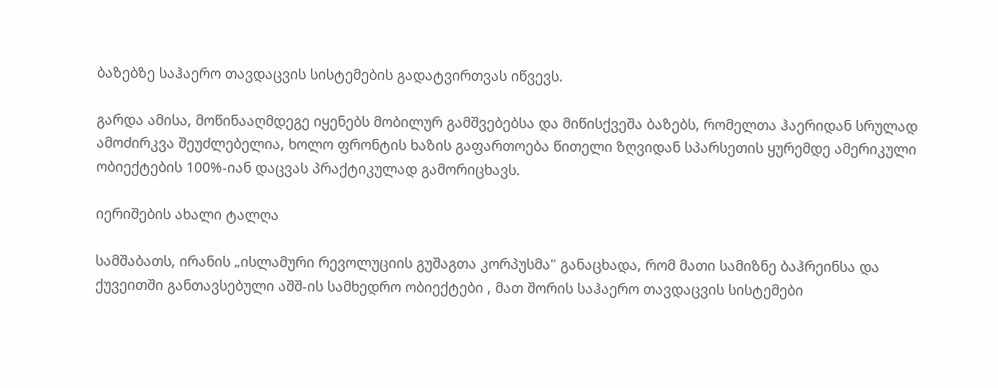ბაზებზე საჰაერო თავდაცვის სისტემების გადატვირთვას იწვევს.

გარდა ამისა, მოწინააღმდეგე იყენებს მობილურ გამშვებებსა და მიწისქვეშა ბაზებს, რომელთა ჰაერიდან სრულად ამოძირკვა შეუძლებელია, ხოლო ფრონტის ხაზის გაფართოება წითელი ზღვიდან სპარსეთის ყურემდე ამერიკული ობიექტების 100%-იან დაცვას პრაქტიკულად გამორიცხავს.

იერიშების ახალი ტალღა

სამშაბათს, ირანის „ისლამური რევოლუციის გუშაგთა კორპუსმა" განაცხადა, რომ მათი სამიზნე ბაჰრეინსა და ქუვეითში განთავსებული აშშ-ის სამხედრო ობიექტები , მათ შორის საჰაერო თავდაცვის სისტემები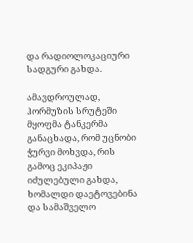და რადიოლოკაციური სადგური გახდა.

ამავდროულად, ჰორმუზის სრუტეში მყოფმა ტანკერმა განაცხადა, რომ უცნობი ჭურვი მოხვდა, რის გამოც ეკიპაჟი იძულებული გახდა, ხომალდი დაეტოვებინა და სამაშველო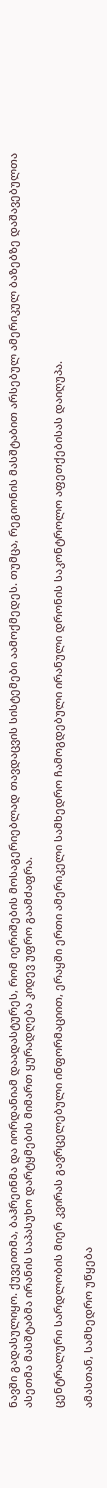ნავში გადასულიყო. ქუვეითმა, ბაჰრეინმა და იორდანიამ დაადასტურეს, რომ იერიშების მოსაგერიებლად თავდაცვის სისტემები აამოქმედეს. თუმცა, რეგიონის მასშტაბით არსებულ ამერიკულ ბაზებზე დაშავებულთა ასეთმა მასშტაბმა ირანის საპასუხო დარტყმების მიმართ ყურადღება კიდევ უფრო გაამძაფრა.

ცენტრალური სარდლობის მიერ კვირას გავრცელებული ინფორმაციით, ერაყში ერთი ამერიკელი სამხედრო ჩამოგდებული ირანული დრონის საკონტროლო აფეთქებისას დაიღუპა.

ამასთან, სამხედრო უწყება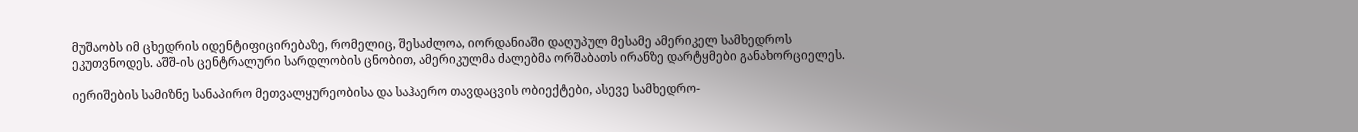მუშაობს იმ ცხედრის იდენტიფიცირებაზე, რომელიც, შესაძლოა, იორდანიაში დაღუპულ მესამე ამერიკელ სამხედროს ეკუთვნოდეს. აშშ-ის ცენტრალური სარდლობის ცნობით, ამერიკულმა ძალებმა ორშაბათს ირანზე დარტყმები განახორციელეს.

იერიშების სამიზნე სანაპირო მეთვალყურეობისა და საჰაერო თავდაცვის ობიექტები, ასევე სამხედრო-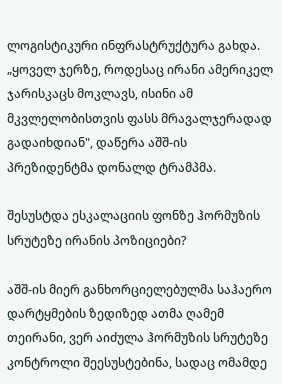ლოგისტიკური ინფრასტრუქტურა გახდა. „ყოველ ჯერზე, როდესაც ირანი ამერიკელ ჯარისკაცს მოკლავს, ისინი ამ მკვლელობისთვის ფასს მრავალჯერადად გადაიხდიან", დაწერა აშშ-ის პრეზიდენტმა დონალდ ტრამპმა.

შესუსტდა ესკალაციის ფონზე ჰორმუზის სრუტეზე ირანის პოზიციები?

აშშ-ის მიერ განხორციელებულმა საჰაერო დარტყმების ზედიზედ ათმა ღამემ თეირანი, ვერ აიძულა ჰორმუზის სრუტეზე კონტროლი შეესუსტებინა, სადაც ომამდე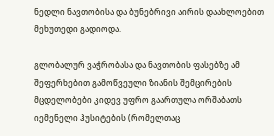ნედლი ნავთობისა და ბუნებრივი აირის დაახლოებით მეხუთედი გადიოდა.

გლობალურ ვაჭრობასა და ნავთობის ფასებზე ამ შეფერხებით გამოწვეული ზიანის შემცირების მცდელობები კიდევ უფრო გაართულა ორშაბათს იემენელი ჰუსიტების (რომელთაც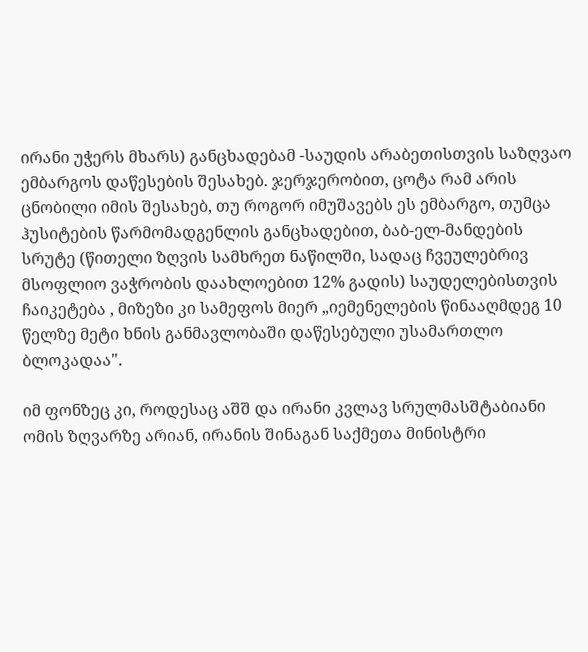ირანი უჭერს მხარს) განცხადებამ -საუდის არაბეთისთვის საზღვაო ემბარგოს დაწესების შესახებ. ჯერჯერობით, ცოტა რამ არის ცნობილი იმის შესახებ, თუ როგორ იმუშავებს ეს ემბარგო, თუმცა ჰუსიტების წარმომადგენლის განცხადებით, ბაბ-ელ-მანდების სრუტე (წითელი ზღვის სამხრეთ ნაწილში, სადაც ჩვეულებრივ მსოფლიო ვაჭრობის დაახლოებით 12% გადის) საუდელებისთვის ჩაიკეტება , მიზეზი კი სამეფოს მიერ „იემენელების წინააღმდეგ 10 წელზე მეტი ხნის განმავლობაში დაწესებული უსამართლო ბლოკადაა".

იმ ფონზეც კი, როდესაც აშშ და ირანი კვლავ სრულმასშტაბიანი ომის ზღვარზე არიან, ირანის შინაგან საქმეთა მინისტრი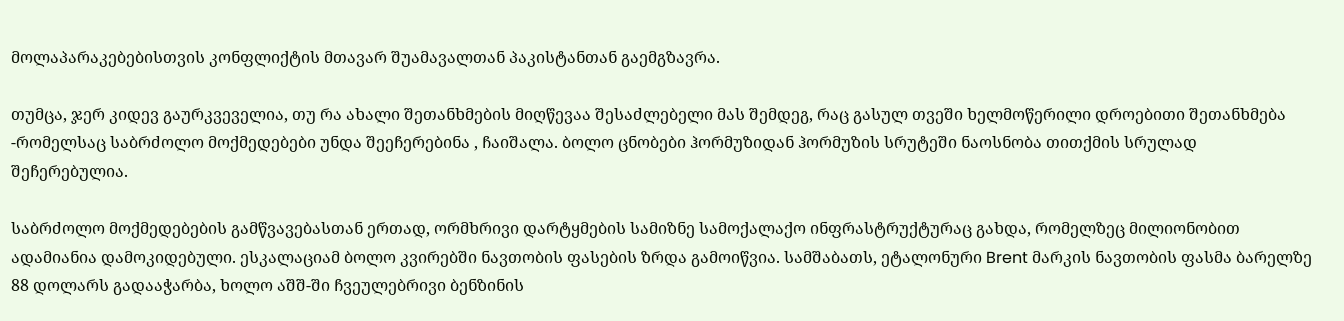მოლაპარაკებებისთვის კონფლიქტის მთავარ შუამავალთან პაკისტანთან გაემგზავრა.

თუმცა, ჯერ კიდევ გაურკვეველია, თუ რა ახალი შეთანხმების მიღწევაა შესაძლებელი მას შემდეგ, რაც გასულ თვეში ხელმოწერილი დროებითი შეთანხმება -რომელსაც საბრძოლო მოქმედებები უნდა შეეჩერებინა , ჩაიშალა. ბოლო ცნობები ჰორმუზიდან ჰორმუზის სრუტეში ნაოსნობა თითქმის სრულად შეჩერებულია.

საბრძოლო მოქმედებების გამწვავებასთან ერთად, ორმხრივი დარტყმების სამიზნე სამოქალაქო ინფრასტრუქტურაც გახდა, რომელზეც მილიონობით ადამიანია დამოკიდებული. ესკალაციამ ბოლო კვირებში ნავთობის ფასების ზრდა გამოიწვია. სამშაბათს, ეტალონური Brent მარკის ნავთობის ფასმა ბარელზე 88 დოლარს გადააჭარბა, ხოლო აშშ-ში ჩვეულებრივი ბენზინის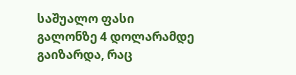საშუალო ფასი გალონზე 4 დოლარამდე გაიზარდა, რაც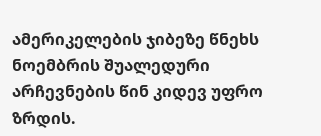ამერიკელების ჯიბეზე წნეხს ნოემბრის შუალედური არჩევნების წინ კიდევ უფრო ზრდის.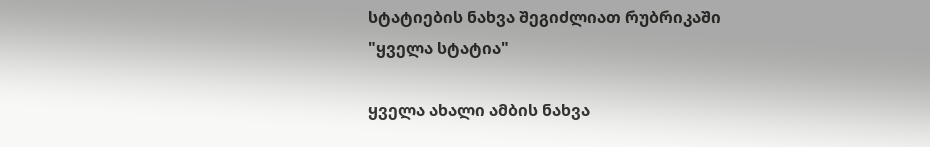სტატიების ნახვა შეგიძლიათ რუბრიკაში "ყველა სტატია"

ყველა ახალი ამბის ნახვა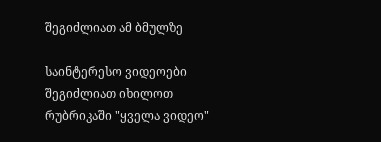შეგიძლიათ ამ ბმულზე

საინტერესო ვიდეოები შეგიძლიათ იხილოთ რუბრიკაში "ყველა ვიდეო"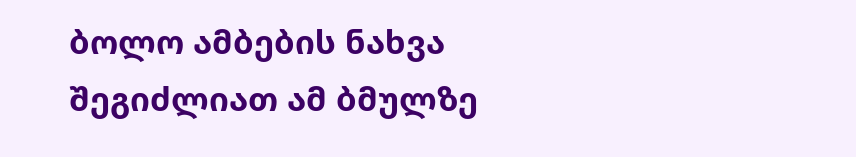ბოლო ამბების ნახვა შეგიძლიათ ამ ბმულზე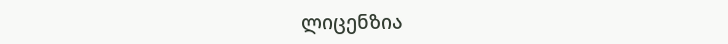ლიცენზია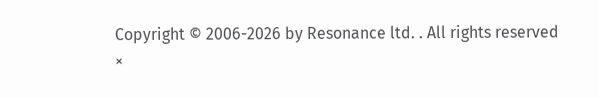Copyright © 2006-2026 by Resonance ltd. . All rights reserved
×